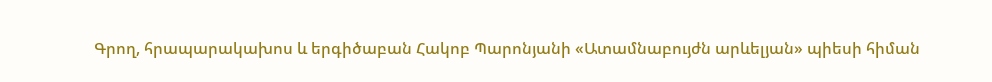Գրող, հրապարակախոս և երգիծաբան Հակոբ Պարոնյանի «Ատամնաբույժն արևելյան» պիեսի հիման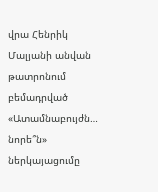վրա Հենրիկ Մալյանի անվան թատրոնում բեմադրված «Ատամնաբույժն… նորե՞ն» ներկայացումը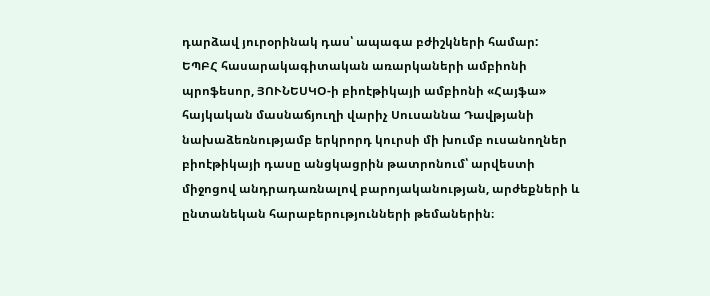դարձավ յուրօրինակ դաս՝ ապագա բժիշկների համար:
ԵՊԲՀ հասարակագիտական առարկաների ամբիոնի պրոֆեսոր, ՅՈՒՆԵՍԿՕ-ի բիոէթիկայի ամբիոնի «Հայֆա» հայկական մասնաճյուղի վարիչ Սուսաննա Դավթյանի նախաձեռնությամբ երկրորդ կուրսի մի խումբ ուսանողներ բիոէթիկայի դասը անցկացրին թատրոնում՝ արվեստի միջոցով անդրադառնալով բարոյականության, արժեքների և ընտանեկան հարաբերությունների թեմաներին։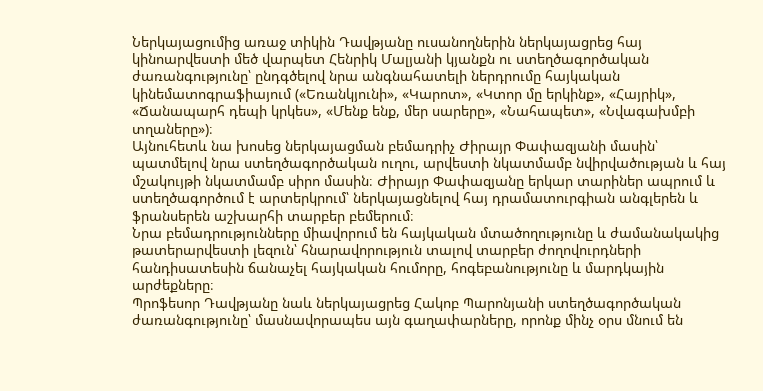Ներկայացումից առաջ տիկին Դավթյանը ուսանողներին ներկայացրեց հայ կինոարվեստի մեծ վարպետ Հենրիկ Մալյանի կյանքն ու ստեղծագործական ժառանգությունը՝ ընդգծելով նրա անգնահատելի ներդրումը հայկական կինեմատոգրաֆիայում («Եռանկյունի», «Կարոտ», «Կտոր մը երկինք», «Հայրիկ», «Ճանապարհ դեպի կրկես», «Մենք ենք, մեր սարերը», «Նահապետ», «Նվագախմբի տղաները»)։
Այնուհետև նա խոսեց ներկայացման բեմադրիչ Ժիրայր Փափազյանի մասին՝ պատմելով նրա ստեղծագործական ուղու, արվեստի նկատմամբ նվիրվածության և հայ մշակույթի նկատմամբ սիրո մասին։ Ժիրայր Փափազյանը երկար տարիներ ապրում և ստեղծագործում է արտերկրում՝ ներկայացնելով հայ դրամատուրգիան անգլերեն և ֆրանսերեն աշխարհի տարբեր բեմերում։
Նրա բեմադրությունները միավորում են հայկական մտածողությունը և ժամանակակից թատերարվեստի լեզուն՝ հնարավորություն տալով տարբեր ժողովուրդների հանդիսատեսին ճանաչել հայկական հումորը, հոգեբանությունը և մարդկային արժեքները։
Պրոֆեսոր Դավթյանը նաև ներկայացրեց Հակոբ Պարոնյանի ստեղծագործական ժառանգությունը՝ մասնավորապես այն գաղափարները, որոնք մինչ օրս մնում են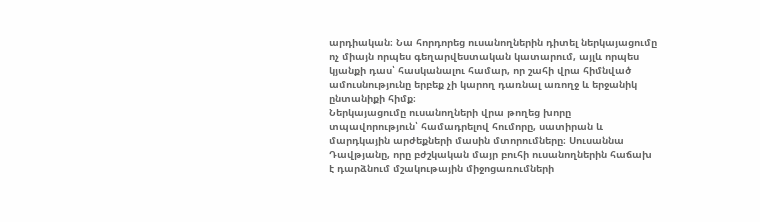արդիական։ Նա հորդորեց ուսանողներին դիտել ներկայացումը ոչ միայն որպես գեղարվեստական կատարում, այլև որպես կյանքի դաս՝ հասկանալու համար, որ շահի վրա հիմնված ամուսնությունը երբեք չի կարող դառնալ առողջ և երջանիկ ընտանիքի հիմք։
Ներկայացումը ուսանողների վրա թողեց խորը տպավորություն՝ համադրելով հումորը, սատիրան և մարդկային արժեքների մասին մտորումները։ Սուսաննա Դավթյանը, որը բժշկական մայր բուհի ուսանողներին հաճախ է դարձնում մշակութային միջոցառումների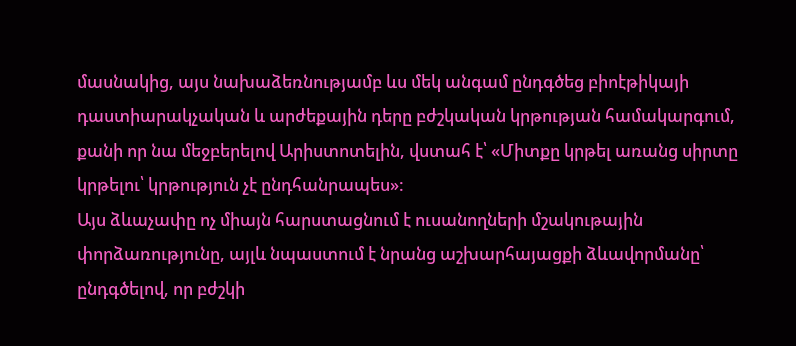մասնակից, այս նախաձեռնությամբ ևս մեկ անգամ ընդգծեց բիոէթիկայի դաստիարակչական և արժեքային դերը բժշկական կրթության համակարգում, քանի որ նա մեջբերելով Արիստոտելին, վստահ է՝ «Միտքը կրթել առանց սիրտը կրթելու՝ կրթություն չէ ընդհանրապես»:
Այս ձևաչափը ոչ միայն հարստացնում է ուսանողների մշակութային փորձառությունը, այլև նպաստում է նրանց աշխարհայացքի ձևավորմանը՝ ընդգծելով, որ բժշկի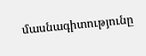մասնագիտությունը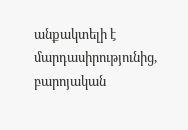անքակտելի է մարդասիրությունից, բարոյական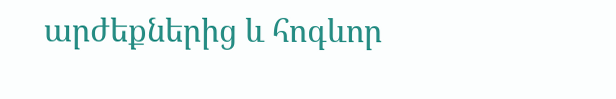արժեքներից և հոգևոր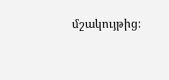մշակույթից։